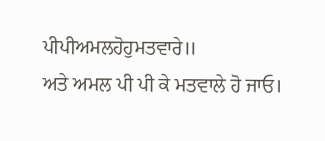ਪੀਪੀਅਮਲਹੋਹੁਮਤਵਾਰੇ॥
ਅਤੇ ਅਮਲ ਪੀ ਪੀ ਕੇ ਮਤਵਾਲੇ ਹੋ ਜਾਓ।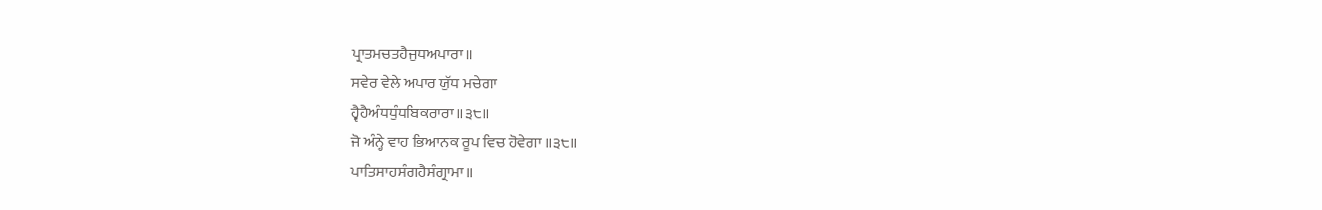ਪ੍ਰਾਤਮਚਤਹੈਜੁਧਅਪਾਰਾ॥
ਸਵੇਰ ਵੇਲੇ ਅਪਾਰ ਯੁੱਧ ਮਚੇਗਾ
ਹ੍ਵੈਹੈਅੰਧਧੁੰਧਬਿਕਰਾਰਾ॥੩੮॥
ਜੋ ਅੰਨ੍ਹੇ ਵਾਹ ਭਿਆਨਕ ਰੂਪ ਵਿਚ ਹੋਵੇਗਾ ॥੩੮॥
ਪਾਤਿਸਾਹਸੰਗਹੈਸੰਗ੍ਰਾਮਾ॥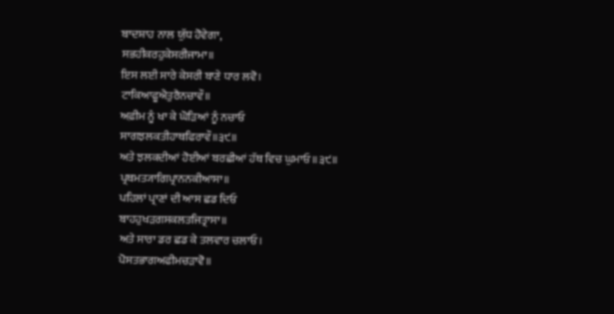ਬਾਦਸ਼ਾਹ ਨਾਲ ਯੁੱਧ ਹੋਵੇਗਾ,
ਸਭਹੀਕਰਹੁਕੇਸਰੀਜਾਮਾ॥
ਇਸ ਲਈ ਸਾਰੇ ਕੇਸਰੀ ਬਾਣੇ ਧਾਰ ਲਵੋ।
ਟਾਕਿਆਫੂਐਤੁਰੈਨਚਾਵੌ॥
ਅਫ਼ੀਮ ਨੂੰ ਖਾ ਕੇ ਘੋੜਿਆਂ ਨੂੰ ਨਚਾਓ
ਸਾਗਝਲਕਤੀਹਾਥਫਿਰਾਵੌ॥੩੯॥
ਅਤੇ ਝਲਕਦੀਆਂ ਹੋਈਆਂ ਬਰਛੀਆਂ ਹੱਥ ਵਿਚ ਘੁਮਾਓ ॥੩੯॥
ਪ੍ਰਥਮਤ੍ਯਾਗਿਪ੍ਰਾਨਨਕੀਆਸਾ॥
ਪਹਿਲਾਂ ਪ੍ਰਾਣਾਂ ਦੀ ਆਸ ਛਡ ਦਿਓ
ਬਾਹਹੁਖੜਗਸਕਲਤਜਿਤ੍ਰਾਸਾ॥
ਅਤੇ ਸਾਰਾ ਡਰ ਛਡ ਕੇ ਤਲਵਾਰ ਚਲਾਓ।
ਪੋਸਤਭਾਗਅਫੀਮਚੜਾਵੋ॥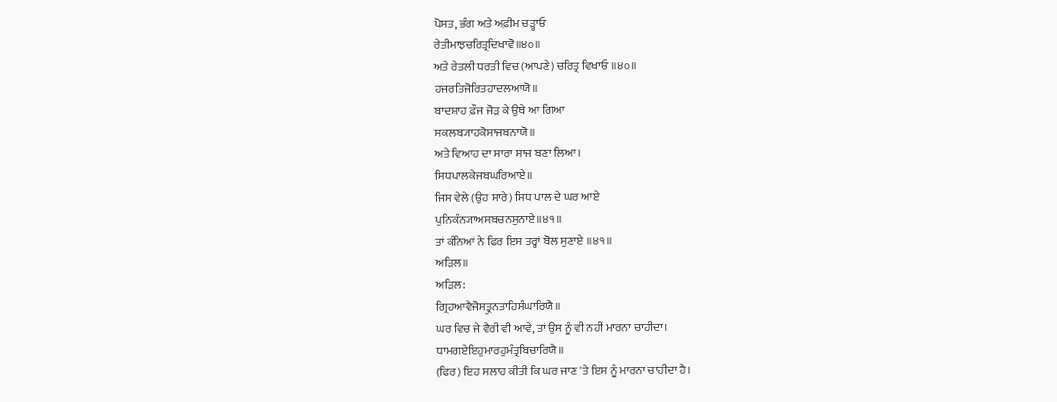ਪੋਸਤ, ਭੰਗ ਅਤੇ ਅਫ਼ੀਮ ਚੜ੍ਹਾਓ
ਰੇਤੀਮਾਝਚਰਿਤ੍ਰਦਿਖਾਵੋ॥੪੦॥
ਅਤੇ ਰੇਤਲੀ ਧਰਤੀ ਵਿਚ (ਆਪਣੇ) ਚਰਿਤ੍ਰ ਵਿਖਾਓ ॥੪੦॥
ਹਜਰਤਿਜੋਰਿਤਹਾਦਲਆਯੋ॥
ਬਾਦਸ਼ਾਹ ਫ਼ੌਜ ਜੋੜ ਕੇ ਉਥੇ ਆ ਗਿਆ
ਸਕਲਬ੍ਯਾਹਕੋਸਾਜਬਨਾਯੋ॥
ਅਤੇ ਵਿਆਹ ਦਾ ਸਾਰਾ ਸਾਜ ਬਣਾ ਲਿਆ।
ਸਿਧਪਾਲਕੇਜਬਘਰਿਆਏ॥
ਜਿਸ ਵੇਲੇ (ਉਹ ਸਾਰੇ) ਸਿਧ ਪਾਲ ਦੇ ਘਰ ਆਏ
ਪੁਨਿਕੰਨ੍ਯਾਅਸਬਚਨਸੁਨਾਏ॥੪੧॥
ਤਾਂ ਕੰਨਿਆਂ ਨੇ ਫਿਰ ਇਸ ਤਰ੍ਹਾਂ ਬੋਲ ਸੁਣਾਏ ॥੪੧॥
ਅੜਿਲ॥
ਅੜਿਲ:
ਗ੍ਰਿਹਆਵੈਜੋਸਤ੍ਰੁਨਤਾਹਿਸੰਘਾਰਿਯੈ॥
ਘਰ ਵਿਚ ਜੇ ਵੈਰੀ ਵੀ ਆਵੇ, ਤਾਂ ਉਸ ਨੂੰ ਵੀ ਨਹੀਂ ਮਾਰਨਾ ਚਾਹੀਦਾ।
ਧਾਮਗਏਇਹੁਮਾਰਹੁਮੰਤ੍ਰਬਿਚਾਰਿਯੈ॥
(ਫਿਰ) ਇਹ ਸਲਾਹ ਕੀਤੀ ਕਿ ਘਰ ਜਾਣ 'ਤੇ ਇਸ ਨੂੰ ਮਾਰਨਾ ਚਾਹੀਦਾ ਹੈ।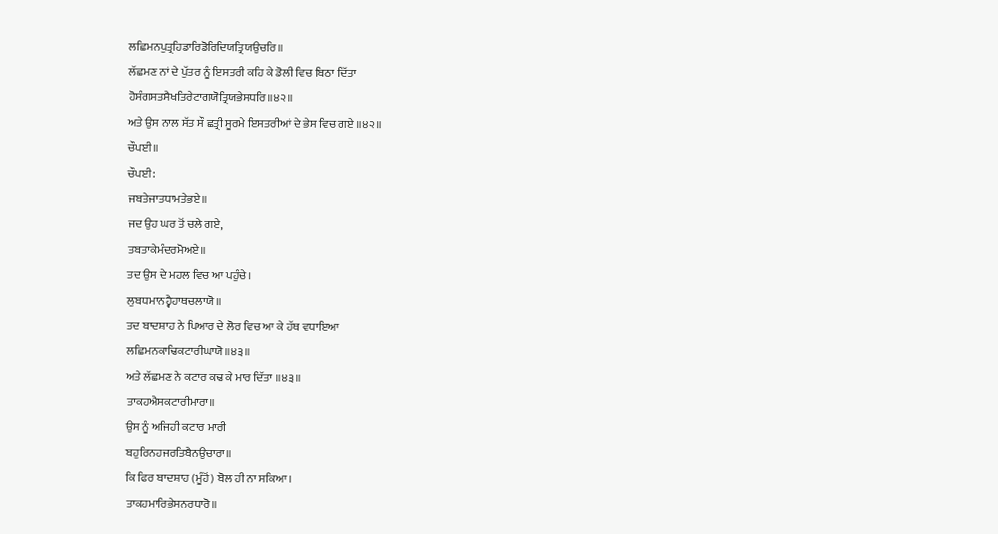ਲਛਿਮਨਪੁਤ੍ਰਹਿਡਾਰਿਡੋਰਿਦਿਯਤ੍ਰਿਯਉਚਰਿ॥
ਲੱਛਮਣ ਨਾਂ ਦੇ ਪੁੱਤਰ ਨੂੰ ਇਸਤਰੀ ਕਹਿ ਕੇ ਡੋਲੀ ਵਿਚ ਬਿਠਾ ਦਿੱਤਾ
ਹੋਸੰਗਸਤਸੈਖਤਿਰੇਟਾਗਯੋਤ੍ਰਿਯਭੇਸਧਰਿ॥੪੨॥
ਅਤੇ ਉਸ ਨਾਲ ਸੱਤ ਸੌ ਛਤ੍ਰੀ ਸੂਰਮੇ ਇਸਤਰੀਆਂ ਦੇ ਭੇਸ ਵਿਚ ਗਏ ॥੪੨॥
ਚੌਪਈ॥
ਚੌਪਈ:
ਜਬਤੇਜਾਤਧਾਮਤੇਭਏ॥
ਜਦ ਉਹ ਘਰ ਤੋਂ ਚਲੇ ਗਏ,
ਤਬਤਾਕੇਮੰਦਰਮੋਅਏ॥
ਤਦ ਉਸ ਦੇ ਮਹਲ ਵਿਚ ਆ ਪਹੁੰਚੇ।
ਲੁਬਧਮਾਨਹ੍ਵੈਹਾਥਚਲਾਯੋ॥
ਤਦ ਬਾਦਸ਼ਾਹ ਨੇ ਪਿਆਰ ਦੇ ਲੋਰ ਵਿਚ ਆ ਕੇ ਹੱਥ ਵਧਾਇਆ
ਲਛਿਮਨਕਾਢਿਕਟਾਰੀਘਾਯੋ॥੪੩॥
ਅਤੇ ਲੱਛਮਣ ਨੇ ਕਟਾਰ ਕਢ ਕੇ ਮਾਰ ਦਿੱਤਾ ॥੪੩॥
ਤਾਕਹਐਸਕਟਾਰੀਮਾਰਾ॥
ਉਸ ਨੂੰ ਅਜਿਹੀ ਕਟਾਰ ਮਾਰੀ
ਬਹੁਰਿਨਹਜਰਤਿਬੈਨਉਚਾਰਾ॥
ਕਿ ਫਿਰ ਬਾਦਸ਼ਾਹ (ਮੂੰਹੋਂ) ਬੋਲ ਹੀ ਨਾ ਸਕਿਆ।
ਤਾਕਹਮਾਰਿਭੇਸਨਰਧਾਰੋ॥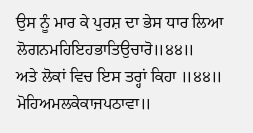ਉਸ ਨੂੰ ਮਾਰ ਕੇ ਪੁਰਸ਼ ਦਾ ਭੇਸ ਧਾਰ ਲਿਆ
ਲੋਗਨਮਹਿਇਹਭਾਤਿਉਚਾਰੋ॥੪੪॥
ਅਤੇ ਲੋਕਾਂ ਵਿਚ ਇਸ ਤਰ੍ਹਾਂ ਕਿਹਾ ॥੪੪॥
ਮੋਹਿਅਮਲਕੇਕਾਜਪਠਾਵਾ॥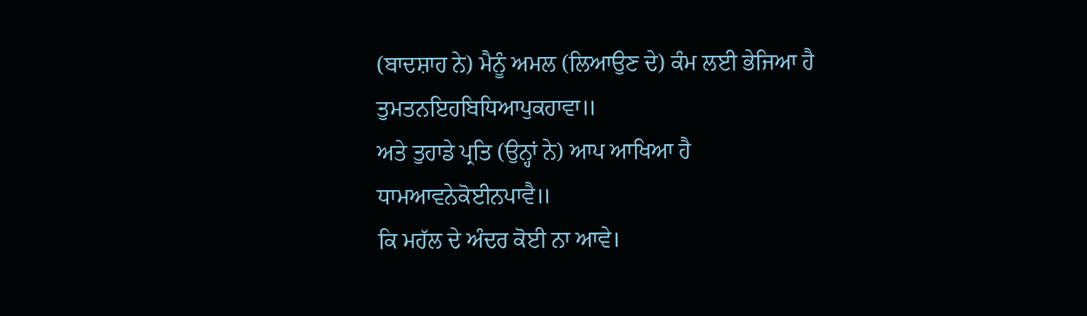(ਬਾਦਸ਼ਾਹ ਨੇ) ਮੈਨੂੰ ਅਮਲ (ਲਿਆਉਣ ਦੇ) ਕੰਮ ਲਈ ਭੇਜਿਆ ਹੈ
ਤੁਮਤਨਇਹਬਿਧਿਆਪੁਕਹਾਵਾ॥
ਅਤੇ ਤੁਹਾਡੇ ਪ੍ਰਤਿ (ਉਨ੍ਹਾਂ ਨੇ) ਆਪ ਆਖਿਆ ਹੈ
ਧਾਮਆਵਨੇਕੋਈਨਪਾਵੈ॥
ਕਿ ਮਹੱਲ ਦੇ ਅੰਦਰ ਕੋਈ ਨਾ ਆਵੇ।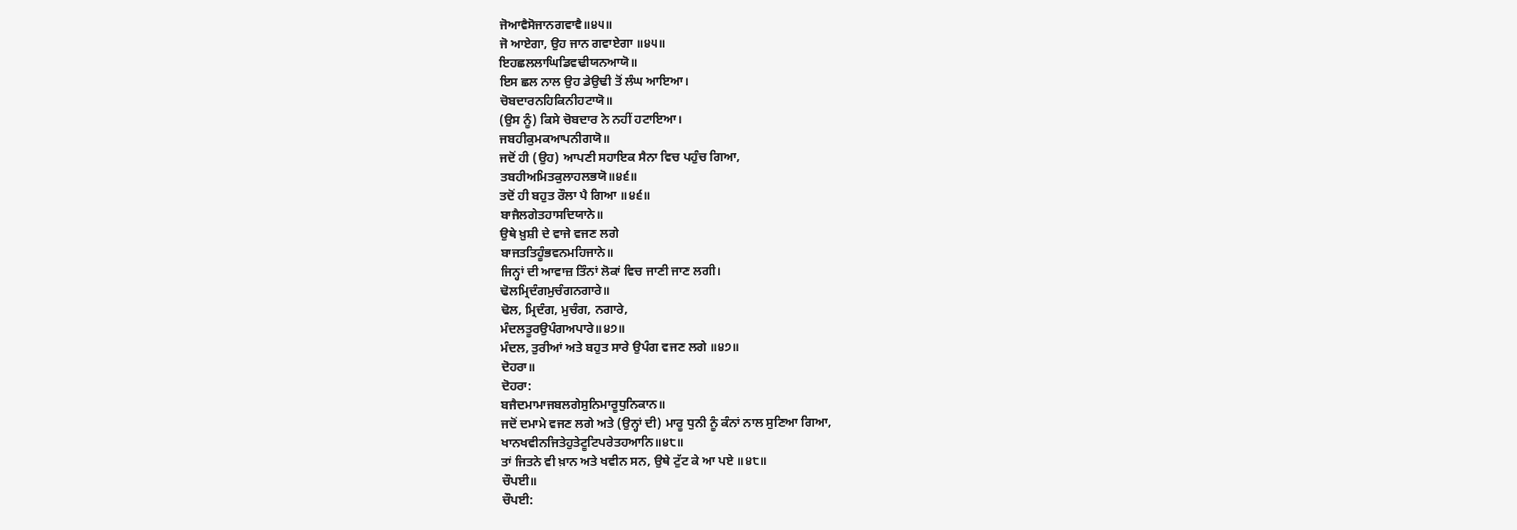ਜੋਆਵੈਸੋਜਾਨਗਵਾਵੈ॥੪੫॥
ਜੋ ਆਏਗਾ, ਉਹ ਜਾਨ ਗਵਾਏਗਾ ॥੪੫॥
ਇਹਛਲਲਾਘਿਡਿਵਢੀਯਨਆਯੋ॥
ਇਸ ਛਲ ਨਾਲ ਉਹ ਡੇਉਢੀ ਤੋਂ ਲੰਘ ਆਇਆ।
ਚੋਬਦਾਰਨਹਿਕਿਨੀਹਟਾਯੋ॥
(ਉਸ ਨੂੰ) ਕਿਸੇ ਚੋਬਦਾਰ ਨੇ ਨਹੀਂ ਹਟਾਇਆ।
ਜਬਹੀਕੁਮਕਆਪਨੀਗਯੋ॥
ਜਦੋਂ ਹੀ (ਉਹ) ਆਪਣੀ ਸਹਾਇਕ ਸੈਨਾ ਵਿਚ ਪਹੁੰਚ ਗਿਆ,
ਤਬਹੀਅਮਿਤਕੁਲਾਹਲਭਯੋ॥੪੬॥
ਤਦੋਂ ਹੀ ਬਹੁਤ ਰੌਲਾ ਪੈ ਗਿਆ ॥੪੬॥
ਬਾਜੈਲਗੇਤਹਾਸਦਿਯਾਨੇ॥
ਉਥੇ ਖ਼ੁਸ਼ੀ ਦੇ ਵਾਜੇ ਵਜਣ ਲਗੇ
ਬਾਜਤਤਿਹੂੰਭਵਨਮਹਿਜਾਨੇ॥
ਜਿਨ੍ਹਾਂ ਦੀ ਆਵਾਜ਼ ਤਿੰਨਾਂ ਲੋਕਾਂ ਵਿਚ ਜਾਣੀ ਜਾਣ ਲਗੀ।
ਢੋਲਮ੍ਰਿਦੰਗਮੁਚੰਗਨਗਾਰੇ॥
ਢੋਲ, ਮ੍ਰਿਦੰਗ, ਮੁਚੰਗ, ਨਗਾਰੇ,
ਮੰਦਲਤੂਰਉਪੰਗਅਪਾਰੇ॥੪੭॥
ਮੰਦਲ, ਤੁਰੀਆਂ ਅਤੇ ਬਹੁਤ ਸਾਰੇ ਉਪੰਗ ਵਜਣ ਲਗੇ ॥੪੭॥
ਦੋਹਰਾ॥
ਦੋਹਰਾ:
ਬਜੈਦਮਾਮਾਜਬਲਗੇਸੁਨਿਮਾਰੂਧੁਨਿਕਾਨ॥
ਜਦੋਂ ਦਮਾਮੇ ਵਜਣ ਲਗੇ ਅਤੇ (ਉਨ੍ਹਾਂ ਦੀ) ਮਾਰੂ ਧੁਨੀ ਨੂੰ ਕੰਨਾਂ ਨਾਲ ਸੁਣਿਆ ਗਿਆ,
ਖਾਨਖਵੀਨਜਿਤੇਹੁਤੇਟੂਟਿਪਰੇਤਹਆਨਿ॥੪੮॥
ਤਾਂ ਜਿਤਨੇ ਵੀ ਖ਼ਾਨ ਅਤੇ ਖਵੀਨ ਸਨ, ਉਥੇ ਟੁੱਟ ਕੇ ਆ ਪਏ ॥੪੮॥
ਚੌਪਈ॥
ਚੌਪਈ: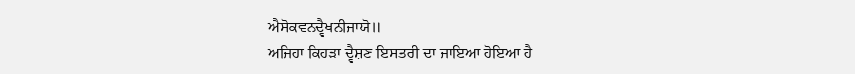ਐਸੋਕਵਨਦ੍ਵੈਖਨੀਜਾਯੋ॥
ਅਜਿਹਾ ਕਿਹੜਾ ਦ੍ਵੈਸ਼ਣ ਇਸਤਰੀ ਦਾ ਜਾਇਆ ਹੋਇਆ ਹੈ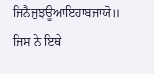ਜਿਨੈਜੁਝਊਆਇਹਾਬਜਾਯੋ॥
ਜਿਸ ਨੇ ਇਥੇ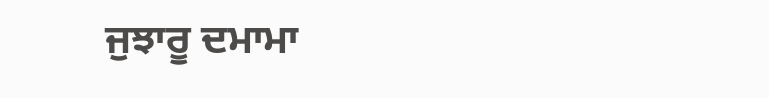ਜੁਝਾਰੂ ਦਮਾਮਾ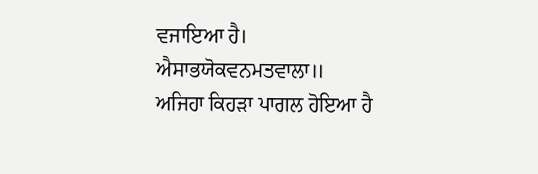ਵਜਾਇਆ ਹੈ।
ਐਸਾਭਯੋਕਵਨਮਤਵਾਲਾ॥
ਅਜਿਹਾ ਕਿਹੜਾ ਪਾਗਲ ਹੋਇਆ ਹੈ